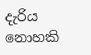දැරිය නොහකි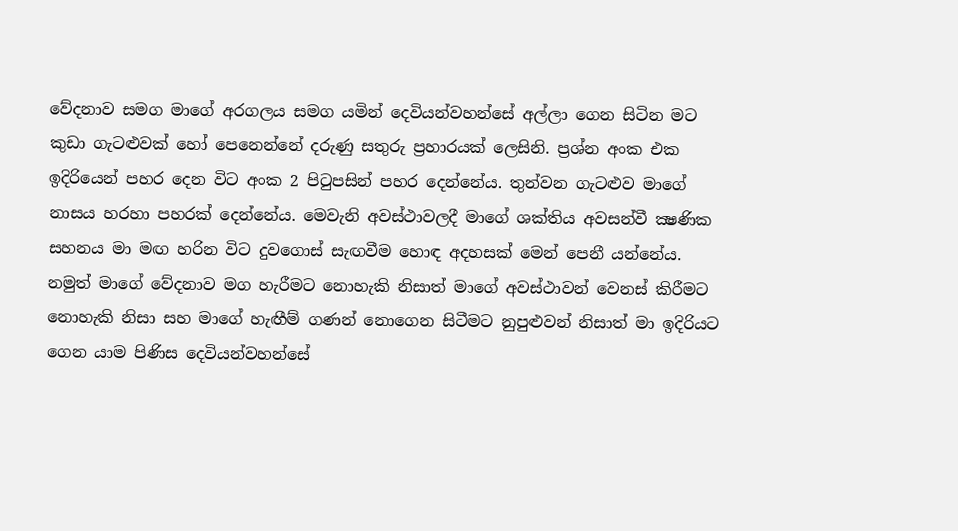වේදනාව සමග මාගේ අරගලය සමග යමින් දෙවියන්වහන්සේ අල්ලා ගෙන සිටින මට කුඩා ගැටළුවක් හෝ පෙනෙන්නේ දරුණු සතුරු ප්‍රහාරයක් ලෙසිනි. ප්‍රශ්න අංක එක ඉදිරියෙන් පහර දෙන විට අංක 2 පිටුපසින් පහර දෙන්නේය. තුන්වන ගැටළුව මාගේ නාසය හරහා පහරක් දෙන්නේය. මෙවැනි අවස්ථාවලදී මාගේ ශක්තිය අවසන්වී ක්‍ෂණික සහනය මා මඟ හරින විට දුවගොස් සැඟවීම හොඳ අදහසක් මෙන් පෙනී යන්නේය. නමුත් මාගේ වේදනාව මග හැරීමට නොහැකි නිසාත් මාගේ අවස්ථාවන් වෙනස් කිරීමට නොහැකි නිසා සහ මාගේ හැඟීම් ගණන් නොගෙන සිටීමට නුපුළුවන් නිසාත් මා ඉදිරියට ගෙන යාම පිණිස දෙවියන්වහන්සේ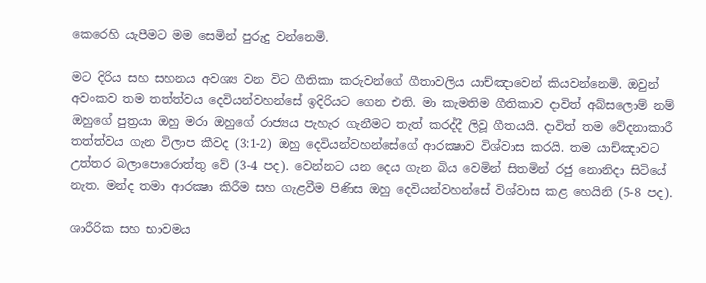කෙරෙහි යැපීමට මම සෙමින් පුරුදු වන්නෙමි.

මට දිරිය සහ සහනය අවශ්‍ය වන විට ගීතිකා කරුවන්ගේ ගීතාවලිය යාච්ඤාවෙන් කියවන්නෙමි. ඔවුන් අවංකව තම තත්ත්වය දෙවියන්වහන්සේ ඉදිරියට ගෙන එති. මා කැමතිම ගීතිකාව දාවිත් අබ්සලොම් නම් ඔහුගේ පුත්‍රයා ඔහු මරා ඔහුගේ රාජ්‍යය පැහැර ගැනීමට තැත් කරද්දී ලිවූ ගීතයයි. දාවිත් තම වේදනාකාරී තත්ත්වය ගැන විලාප කීවද (3:1-2) ඔහු දෙවියන්වහන්සේගේ ආරක්‍ෂාව විශ්වාස කරයි. තම යාච්ඤාවට උත්තර බලාපොරොත්තු වේ (3-4 පද). වෙන්නට යන දෙය ගැන බිය වෙමින් සිතමින් රජු නොනිදා සිටියේ නැත. මන්ද තමා ආරක්‍ෂා කිරීම සහ ගැළවීම පිණිස ඔහු දෙවියන්වහන්සේ විශ්වාස කළ හෙයිනි (5-8 පද).

ශාරීරික සහ භාවමය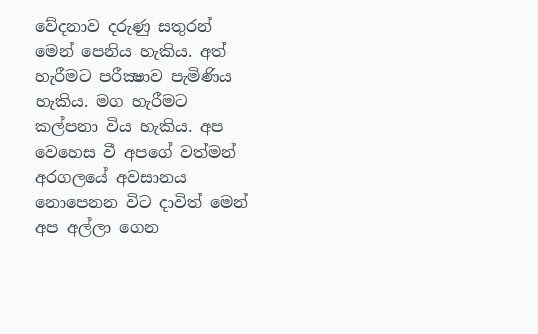වේදනාව දරුණු සතුරන් මෙන් පෙනිය හැකිය. අත් හැරීමට පරීක්‍ෂාව පැමිණිය හැකිය. මග හැරීමට කල්පනා විය හැකිය. අප වෙහෙස වී අපගේ වත්මන් අරගලයේ අවසානය නොපෙනන විට දාවිත් මෙන් අප අල්ලා ගෙන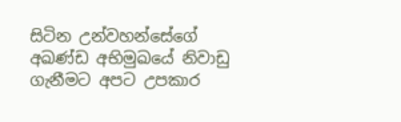සිටින උන්වහන්සේගේ අඛණ්ඩ අභිමුඛයේ නිවාඩු ගැනීමට අපට උපකාර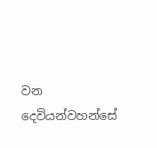වන දෙවියන්වහන්සේ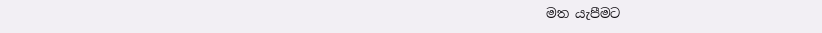මත යැපීමට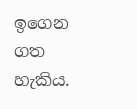ඉගෙන ගත හැකිය.